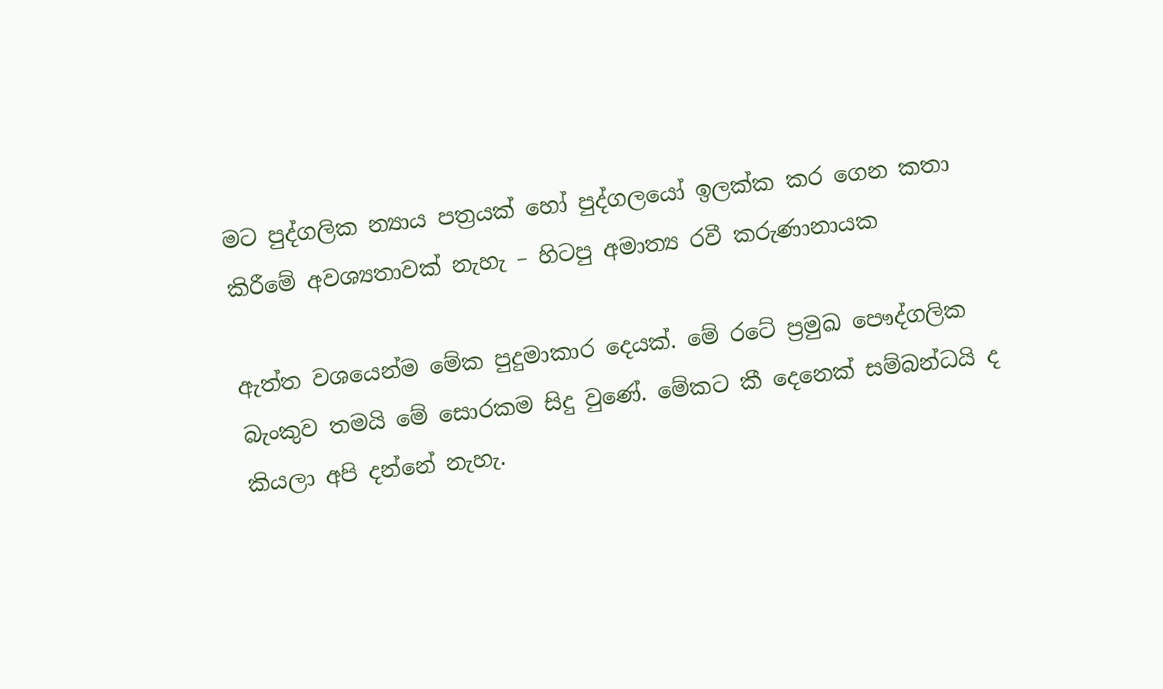මට පුද්ගලික න්‍යාය පත්‍රයක් හෝ පුද්ගලයෝ ඉලක්ක කර ගෙන කතා කිරීමේ අවශ්‍යතාවක් නැහැ – හිටපු අමාත්‍ය රවී කරුණානායක

ඇත්ත වශයෙන්ම මේක පුදුමාකාර දෙයක්. මේ රටේ ප්‍රමුඛ පෞද්ගලික බැංකුව තමයි මේ සොරකම සිදු වුණේ. මේකට කී දෙනෙක් සම්බන්ධයි ද කියලා අපි දන්නේ නැහැ.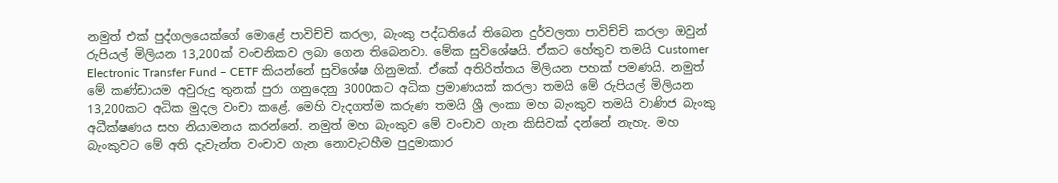නමුත් එක් පුද්ගලයෙක්ගේ මොළේ පාවිච්චි කරලා, බැංකු පද්ධතියේ තිබෙන දුර්වලතා පාවිච්චි කරලා ඔවුන් රුපියල් මිලියන 13,200ක් වංචනිකව ලබා ගෙන තිබෙනවා. මේක සුවිශේෂයි. ඒකට හේතුව තමයි Customer Electronic Transfer Fund – CETF කියන්නේ සුවිශේෂ ගිනුමක්. ඒකේ අතිරිත්තය මිලියන පහක් පමණයි. නමුත් මේ කණ්ඩායම අවුරුදු තුනක් පුරා ගනුදෙනු 3000කට අධික ප්‍රමාණයක් කරලා තමයි මේ රුපියල් මිලියන 13,200කට අධික මුදල වංචා කළේ. මෙහි වැදගත්ම කරුණ තමයි ශ්‍රී ලංකා මහ බැංකුව තමයි වාණිජ බැංකු අධීක්ෂණය සහ නියාමනය කරන්නේ. නමුත් මහ බැංකුව මේ වංචාව ගැන කිසිවක් දන්නේ නැහැ. මහ බැංකුවට මේ අති දැවැන්ත වංචාව ගැන නොවැටහීම පුදුමාකාර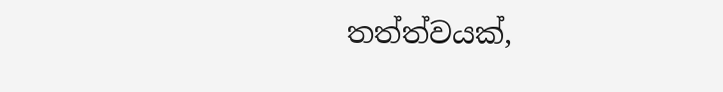තත්ත්වයක්,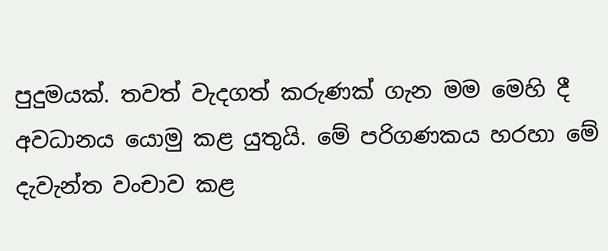පුදුමයක්. තවත් වැදගත් කරුණක් ගැන මම මෙහි දී අවධානය යොමු කළ යුතුයි. මේ පරිගණකය හරහා මේ දැවැන්ත වංචාව කළ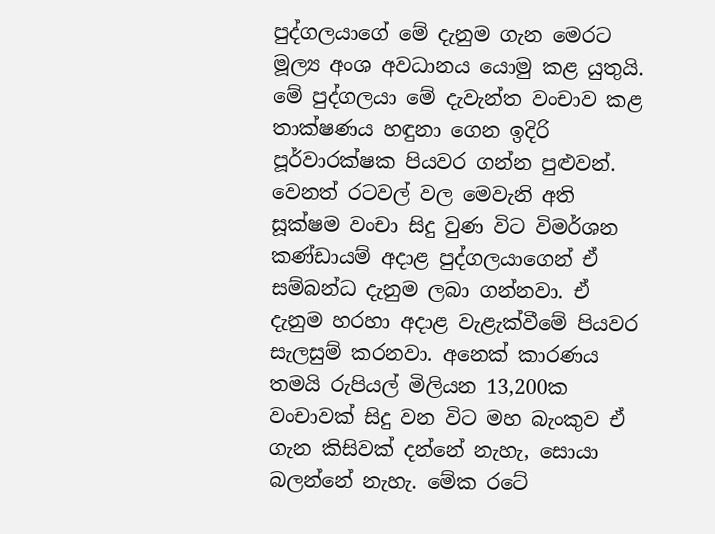පුද්ගලයාගේ මේ දැනුම ගැන මෙරට මූල්‍ය අංශ අවධානය යොමු කළ යුතුයි. මේ පුද්ගලයා මේ දැවැන්ත වංචාව කළ තාක්ෂණය හඳුනා ගෙන ඉදිරි පූර්වාරක්ෂක පියවර ගන්න පුළුවන්. වෙනත් රටවල් වල මෙවැනි අති සූක්ෂම වංචා සිදු වුණ විට විමර්ශන කණ්ඩායම් අදාළ පුද්ගලයාගෙන් ඒ සම්බන්ධ දැනුම ලබා ගන්නවා. ඒ දැනුම හරහා අදාළ වැළැක්වීමේ පියවර සැලසුම් කරනවා. අනෙක් කාරණය තමයි රුපියල් මිලියන 13,200ක වංචාවක් සිදු වන විට මහ බැංකුව ඒ ගැන කිසිවක් දන්නේ නැහැ, සොයා බලන්නේ නැහැ. මේක රටේ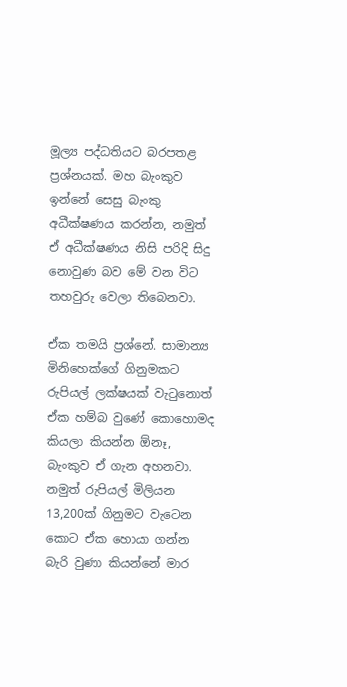මූල්‍ය පද්ධතියට බරපතළ ප්‍රශ්නයක්. මහ බැංකුව ඉන්නේ සෙසු බැංකු අධීක්ෂණය කරන්න, නමුත් ඒ අධීක්ෂණය නිසි පරිදි සිදු නොවුණ බව මේ වන විට තහවුරු වෙලා තිබෙනවා.

ඒක තමයි ප්‍රශ්නේ. සාමාන්‍ය මිනිහෙක්ගේ ගිනුමකට රුපියල් ලක්ෂයක් වැටුනොත් ඒක හම්බ වුණේ කොහොමද කියලා කියන්න ඕනෑ, බැංකුව ඒ ගැන අහනවා. නමුත් රුපියල් මිලියන 13,200ක් ගිනුමට වැටෙන කොට ඒක හොයා ගන්න බැරි වුණා කියන්නේ මාර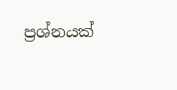ප්‍රශ්නයක්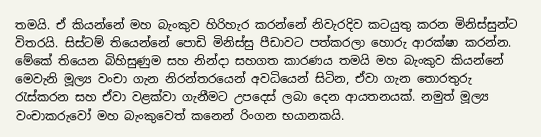තමයි. ඒ කියන්නේ මහ බැංකුව හිරිහැර කරන්නේ නිවැරදිව කටයුතු කරන මිනිස්සුන්ට විතරයි. සිස්ටම් තියෙන්නේ පොඩි මිනිස්සු පීඩාවට පත්කරලා හොරු ආරක්ෂා කරන්න. මේකේ තියෙන බිහිසුණුම සහ නින්දා සහගත කාරණය තමයි මහ බැංකුව කියන්නේ මෙවැනි මූල්‍ය වංචා ගැන නිරන්තරයෙන් අවධියෙන් සිටින, ඒවා ගැන තොරතුරු රැස්කරන සහ ඒවා වළක්වා ගැනීමට උපදෙස් ලබා දෙන ආයතනයක්. නමුත් මූල්‍ය වංචාකරුවෝ මහ බැංකුවෙත් කනෙන් රිංගන භයානකයි.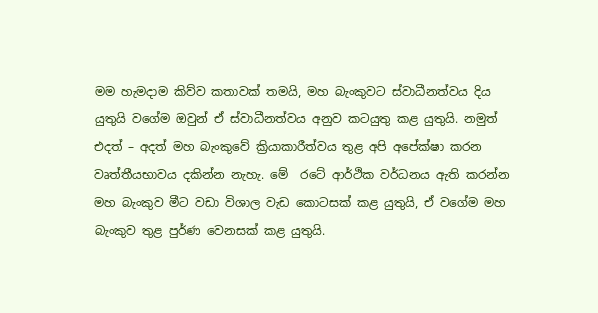මම හැමදාම කිව්ව කතාවක් තමයි, මහ බැංකුවට ස්වාධීනත්වය දිය යුතුයි වගේම ඔවුන් ඒ ස්වාධීනත්වය අනුව කටයුතු කළ යුතුයි. නමුත් එදත් – අදත් මහ බැංකුවේ ක්‍රියාකාරීත්වය තුළ අපි අපේක්ෂා කරන වෘත්තීයභාවය දකින්න නැහැ. මේ  රටේ ආර්ථික වර්ධනය ඇති කරන්න මහ බැංකුව මීට වඩා විශාල වැඩ කොටසක් කළ යුතුයි, ඒ වගේම මහ බැංකුව තුළ පුර්ණ වෙනසක් කළ යුතුයි.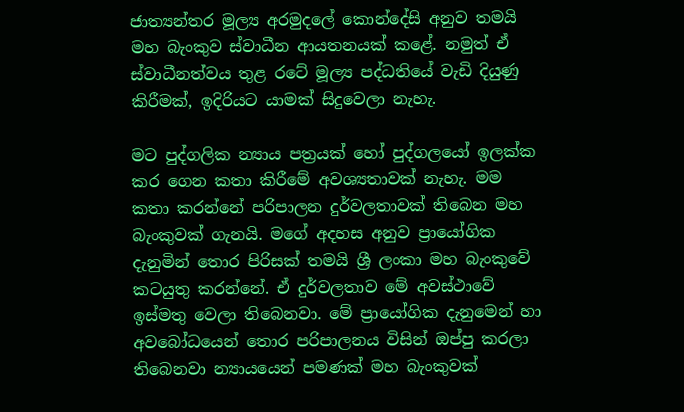ජාත්‍යන්තර මූල්‍ය අරමුදලේ කොන්දේසි අනුව තමයි මහ බැංකුව ස්වාධීන ආයතනයක් කළේ. නමුත් ඒ ස්වාධීනත්වය තුළ රටේ මූල්‍ය පද්ධතියේ වැඩි දියුණු කිරීමක්, ඉදිරියට යාමක් සිදුවෙලා නැහැ.

මට පුද්ගලික න්‍යාය පත්‍රයක් හෝ පුද්ගලයෝ ඉලක්ක කර ගෙන කතා කිරීමේ අවශ්‍යතාවක් නැහැ. මම කතා කරන්නේ පරිපාලන දුර්වලතාවක් තිබෙන මහ බැංකුවක් ගැනයි. මගේ අදහස අනුව ප්‍රායෝගික දැනුමින් තොර පිරිසක් තමයි ශ්‍රී ලංකා මහ බැංකුවේ කටයුතු කරන්නේ. ඒ දුර්වලතාව මේ අවස්ථාවේ ඉස්මතු වෙලා තිබෙනවා. මේ ප්‍රායෝගික දැනුමෙන් හා අවබෝධයෙන් තොර පරිපාලනය විසින් ඔප්පු කරලා තිබෙනවා න්‍යායයෙන් පමණක් මහ බැංකුවක්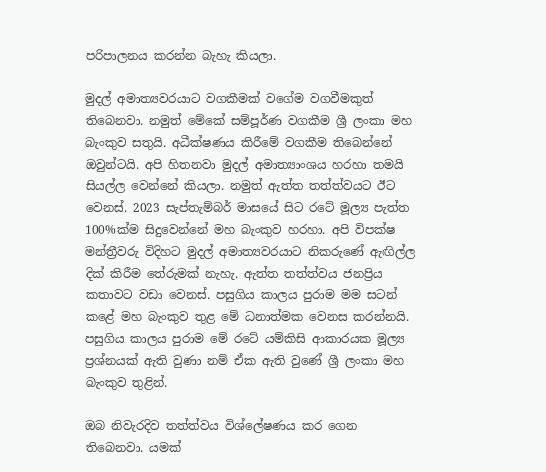පරිපාලනය කරන්න බැහැ කියලා.

මුදල් අමාත්‍යවරයාට වගකීමක් වගේම වගවීමකුත් තිබෙනවා. නමුත් මේකේ සම්පූර්ණ වගකීම ශ්‍රී ලංකා මහ බැංකුව සතුයි. අධීක්ෂණය කිරීමේ වගකීම තිබෙන්නේ ඔවුන්ටයි. අපි හිතනවා මුදල් අමාත්‍යාංශය හරහා තමයි සියල්ල වෙන්නේ කියලා. නමුත් ඇත්ත තත්ත්වයට ඊට වෙනස්. 2023 සැප්තැම්බර් මාසයේ සිට රටේ මූල්‍ය පැත්ත 100%ක්ම සිදුවෙන්නේ මහ බැංකුව හරහා. අපි විපක්ෂ මන්ත්‍රීවරු විදිහට මුදල් අමාත්‍යවරයාට නිකරුණේ ඇඟිල්ල දික් කිරීම තේරුමක් නැහැ. ඇත්ත තත්ත්වය ජනප්‍රිය කතාවට වඩා වෙනස්. පසුගිය කාලය පුරාම මම සටන් කළේ මහ බැංකුව තුළ මේ ධනාත්මක වෙනස කරන්නයි. පසුගිය කාලය පුරාම මේ රටේ යම්කිසි ආකාරයක මූල්‍ය ප්‍රශ්නයක් ඇති වුණා නම් ඒක ඇති වුණේ ශ්‍රී ලංකා මහ බැංකුව තුළින්.

ඔබ නිවැරදිව තත්ත්වය විශ්ලේෂණය කර ගෙන තිබෙනවා. යමක්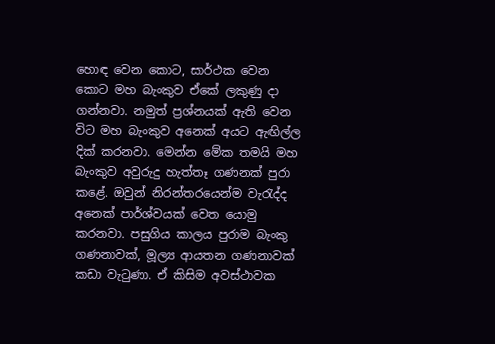හොඳ වෙන කොට, සාර්ථක වෙන කොට මහ බැංකුව ඒකේ ලකුණු දා ගන්නවා. නමුත් ප්‍රශ්නයක් ඇති වෙන විට මහ බැංකුව අනෙක් අයට ඇඟිල්ල දික් කරනවා. මෙන්න මේක තමයි මහ බැංකුව අවුරුදු හැත්තෑ ගණනක් පුරා කළේ. ඔවුන් නිරන්තරයෙන්ම වැරැද්ද අනෙක් පාර්ශ්වයක් වෙත යොමු කරනවා. පසුගිය කාලය පුරාම බැංකු ගණනාවක්, මූල්‍ය ආයතන ගණනාවක් කඩා වැටුණා. ඒ කිසිම අවස්ථාවක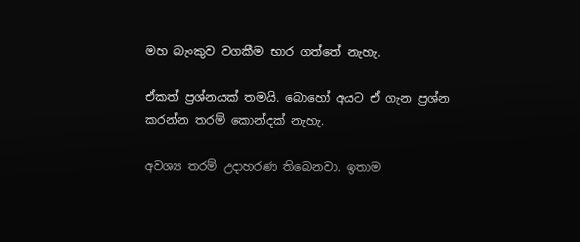මහ බැංකුව වගකීම භාර ගත්තේ නැහැ.

ඒකත් ප්‍රශ්නයක් තමයි. බොහෝ අයට ඒ ගැන ප්‍රශ්න කරන්න තරම් කොන්දක් නැහැ.

අවශ්‍ය තරම් උදාහරණ තිබෙනවා. ඉතාම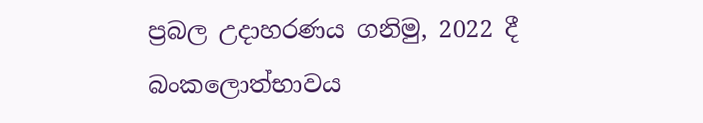ප්‍රබල උදාහරණය ගනිමු, 2022 දී බංකලොත්භාවය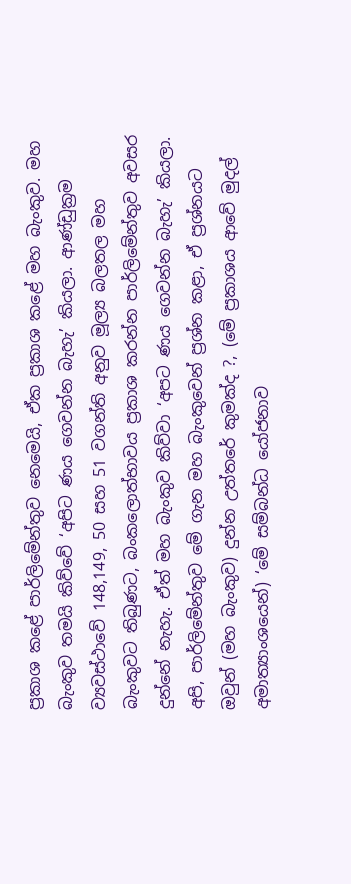ප්‍රකාශ කළේ පාර්ලිමේන්තුව නෙමෙයි, ඒක ප්‍රකාශ කළේ මහ බැංකුව. මහ බැංකුව තමයි කිව්වේ ‘අපිට ණය ගෙවන්න බැහැ’ කියලා. ආණ්ඩුක්‍රම ව්‍යවස්ථාවේ 148,149, 50 සහ 51 වගන්ති අනුව මූල්‍ය බලතල මහ බැංකුවට තිබුණට, බංකලොත්භාවය ප්‍රකාශ කරන්න පාර්ලිමේන්තුව අවසර දුන්නේ නැහැ. ඒත් මහ බැංකුව කිව්වා ‘අපට ණය ගෙවන්න බැහැ’ කියලා. අපි, පාර්ලිමේන්තුව මේ ගැන මහ බැංකුවෙන් ප්‍රශ්න කළා, ඒ ප්‍රශ්නයට ඔවුන් (මහ බැංකුව) දුන්න උත්තරේ කුමක්ද ?, (මේ ප්‍රකාශය ආවේ මුදල් අමාත්‍යාංශයෙන්) ‘මේ සම්බන්ධ යෝජනාව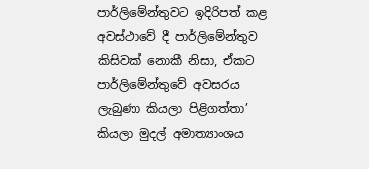පාර්ලිමේන්තුවට ඉදිරිපත් කළ අවස්ථාවේ දී පාර්ලිමේන්තුව කිසිවක් නොකී නිසා, ඒකට පාර්ලිමේන්තුවේ අවසරය ලැබුණා කියලා පිළිගත්තා’ කියලා මුදල් අමාත්‍යාංශය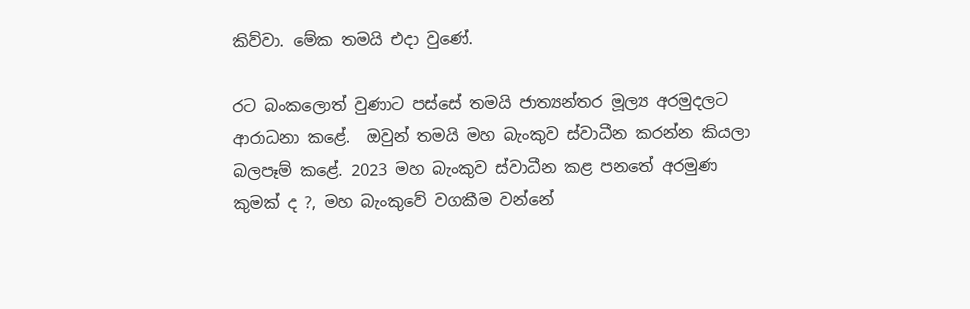කිව්වා. මේක තමයි එදා වු‍ණේ.

රට බංකලොත් වුණාට පස්සේ තමයි ජාත්‍යන්තර මූල්‍ය අරමුදලට ආරාධනා කළේ.  ඔවුන් තමයි මහ බැංකුව ස්වාධීන කරන්න කියලා බලපෑම් කළේ. 2023 මහ බැංකුව ස්වාධීන කළ පනතේ අරමුණ කුමක් ද ?, මහ බැංකුවේ වගකීම වන්නේ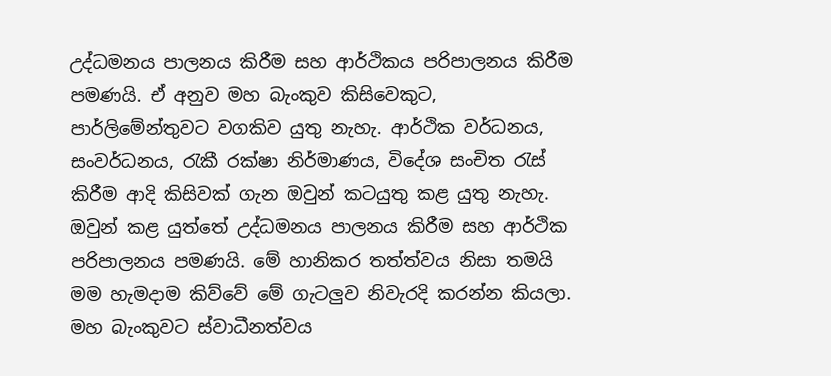උද්ධමනය පාලනය කිරීම සහ ආර්ථිකය පරිපාලනය කිරීම පමණයි. ඒ අනුව මහ බැංකුව කිසිවෙකුට, පාර්ලිමේන්තුවට වගකිව යුතු නැහැ. ආර්ථික වර්ධනය, සංවර්ධනය, රැකී රක්ෂා නිර්මාණය, විදේශ සංචිත රැස් කිරීම ආදි කිසිවක් ගැන ඔවුන් කටයුතු කළ යුතු නැහැ. ඔවුන් කළ යුත්තේ උද්ධමනය පාලනය කිරීම සහ ආර්ථික පරිපාලනය පමණයි. මේ හානිකර තත්ත්වය නිසා තමයි මම හැමදාම කිව්වේ මේ ගැටලුව නිවැරදි කරන්න කියලා. මහ බැංකුවට ස්වාධීනත්වය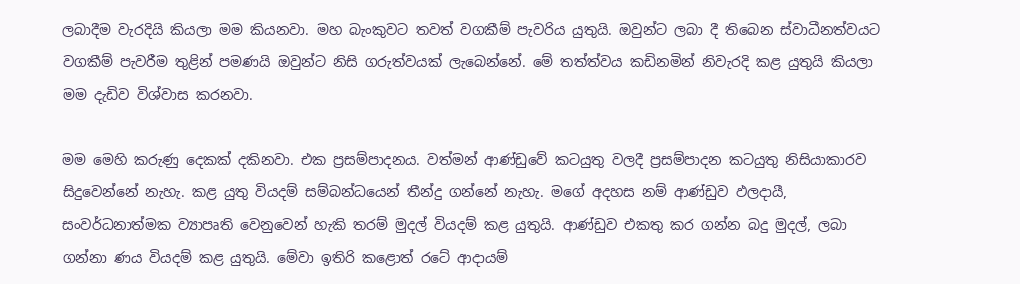ලබාදීම වැරදියි කියලා මම කියනවා. මහ බැංකුවට තවත් වගකීම් පැවරිය යුතුයි. ඔවුන්ට ලබා දී තිබෙන ස්වාධීනත්වයට වගකීම් පැවරීම තුළින් පමණයි ඔවුන්ට නිසි ගරුත්වයක් ලැබෙන්නේ. මේ තත්ත්වය කඩිනමින් නිවැරදි කළ යුතුයි කියලා මම දැඩිව විශ්වාස කරනවා.

මම මෙහි කරුණු දෙකක් දකිනවා. එක ප්‍රසම්පාදනය. වත්මන් ආණ්ඩුවේ කටයුතු වලදී ප්‍රසම්පාදන කටයුතු නිසියාකාරව සිදුවෙන්නේ නැහැ. කළ යුතු වියදම් සම්බන්ධයෙන් තීන්දු ගන්නේ නැහැ. මගේ අදහස නම් ආණ්ඩුව ඵලදායී, සංවර්ධනාත්මක ව්‍යාපෘති වෙනුවෙන් හැකි තරම් මුදල් වියදම් කළ යුතුයි. ආණ්ඩුව එකතු කර ගන්න බදු මුදල්, ලබා ගන්නා ණය වියදම් කළ යුතුයි. මේවා ඉතිරි කළොත් රටේ ආදායම්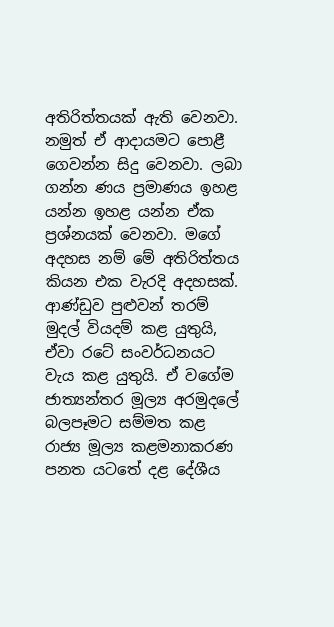අතිරිත්තයක් ඇති වෙනවා. නමුත් ඒ ආදායමට පොළී ගෙවන්න සිදු වෙනවා. ලබා ගන්න ණය ප්‍රමාණය ඉහළ යන්න ඉහළ යන්න ඒක ප්‍රශ්නයක් වෙනවා. මගේ අදහස නම් මේ අතිරිත්තය කියන එක වැරදි අදහසක්. ආණ්ඩුව පුළුවන් තරම් මුදල් වියදම් කළ යුතුයි, ඒවා රටේ සංවර්ධනයට වැය කළ යුතුයි. ඒ වගේම ජාත්‍යන්තර මූල්‍ය අරමුදලේ බලපෑමට සම්මත කළ රාජ්‍ය මූල්‍ය කළමනාකරණ පනත යටතේ දළ දේශීය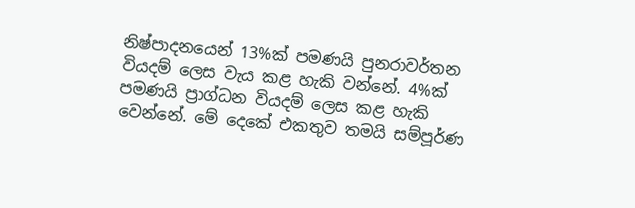නිෂ්පාදනයෙන් 13%ක් පමණයි පුනරාවර්තන වියදම් ලෙස වැය කළ හැකි වන්නේ. 4%ක් පමණයි ප්‍රාග්ධන වියදම් ලෙස කළ හැකි වෙන්නේ. මේ දෙකේ එකතුව තමයි සම්පූර්ණ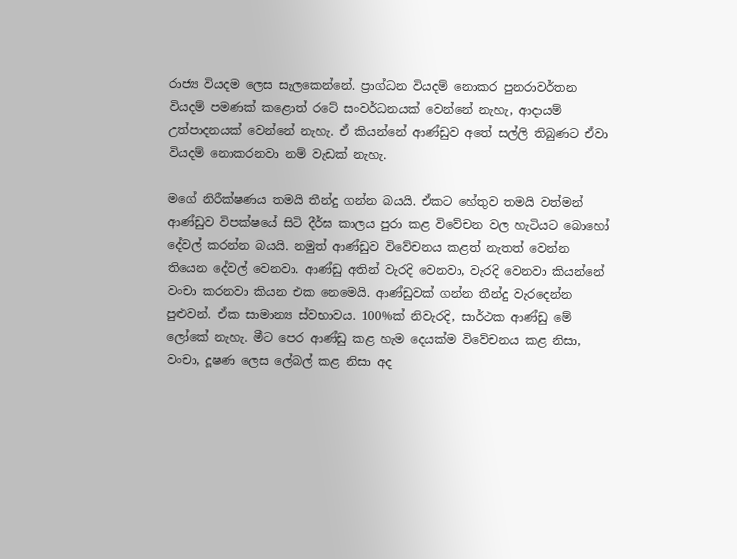රාජ්‍ය වියදම ලෙස සැලකෙන්නේ. ප්‍රාග්ධන වියදම් නොකර පුනරාවර්තන වියදම් පමණක් කළොත් රටේ සංවර්ධනයක් වෙන්නේ නැහැ, ආදායම් උත්පාදනයක් වෙන්නේ නැහැ. ඒ කියන්නේ ආණ්ඩුව අතේ සල්ලි තිබුණට ඒවා වියදම් නොකරනවා නම් වැඩක් නැහැ.

මගේ නිරීක්ෂණය තමයි තීන්දු ගන්න බයයි. ඒකට හේතුව තමයි වත්මන් ආණ්ඩුව විපක්ෂයේ සිටි දීර්ඝ කාලය පුරා කළ විවේචන වල හැටියට බොහෝ දේවල් කරන්න බයයි. නමුත් ආණ්ඩුව විවේචනය කළත් නැතත් වෙන්න තියෙන දේවල් වෙනවා. ආණ්ඩු අතින් වැරදි වෙනවා, වැරදි වෙනවා කියන්නේ වංචා කරනවා කියන එක නෙමෙයි. ආණ්ඩුවක් ගන්න තීන්දු වැරදෙන්න පුළුවන්. ඒක සාමාන්‍ය ස්වභාවය. 100%ක් නිවැරදි, සාර්ථක ආණ්ඩු මේ ලෝකේ නැහැ. මීට පෙර ආණ්ඩු කළ හැම දෙයක්ම විවේචනය කළ නිසා, වංචා, දූෂණ ලෙස ලේබල් කළ නිසා අද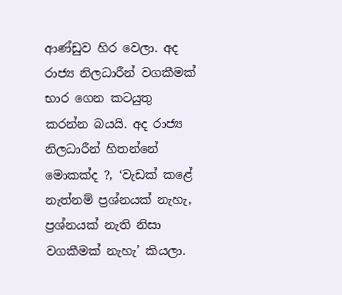ආණ්ඩුව හිර වෙලා. අද රාජ්‍ය නිලධාරීන් වගකීමක් භාර ගෙන කටයුතු කරන්න බයයි. අද රාජ්‍ය නිලධාරීන් හිතන්නේ මොකක්ද ?, ‘වැඩක් කළේ නැත්නම් ප්‍රශ්නයක් නැහැ, ප්‍රශ්නයක් නැති නිසා වගකීමක් නැහැ’ කියලා.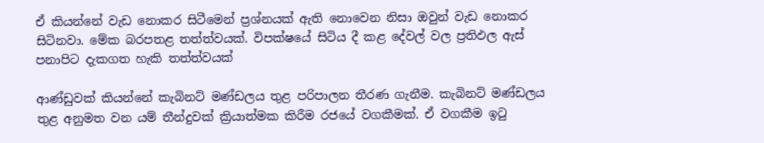ඒ කියන්නේ වැඩ නොකර සිටීමෙන් ප්‍රශ්නයක් ඇති නොවෙන නිසා ඔවුන් වැඩ නොකර සිටිනවා. මේක බරපතළ තත්ත්වයක්. විපක්ෂයේ සිටිය දී කළ දේවල් වල ප්‍රතිඵල ඇස් පනාපිට දැකගත හැකි තත්ත්වයක්

ආණ්ඩුවක් කියන්නේ කැබිනට් මණ්ඩලය තුළ පරිපාලන තීරණ ගැනීම. කැබිනට් මණ්ඩලය තුළ අනුමත වන යම් තීන්දුවක් ක්‍රියාත්මක කිරීම රජයේ වගකීමක්. ඒ වගකීම ඉටු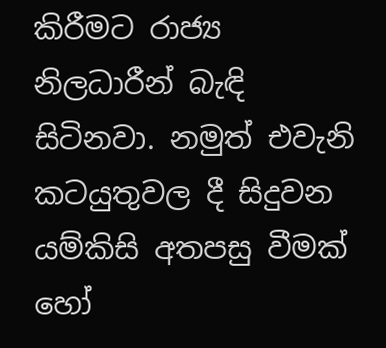කිරීමට රාජ්‍ය නිලධාරීන් බැඳි සිටිනවා. නමුත් එවැනි කටයුතුවල දී සිදුවන යම්කිසි අතපසු වීමක් හෝ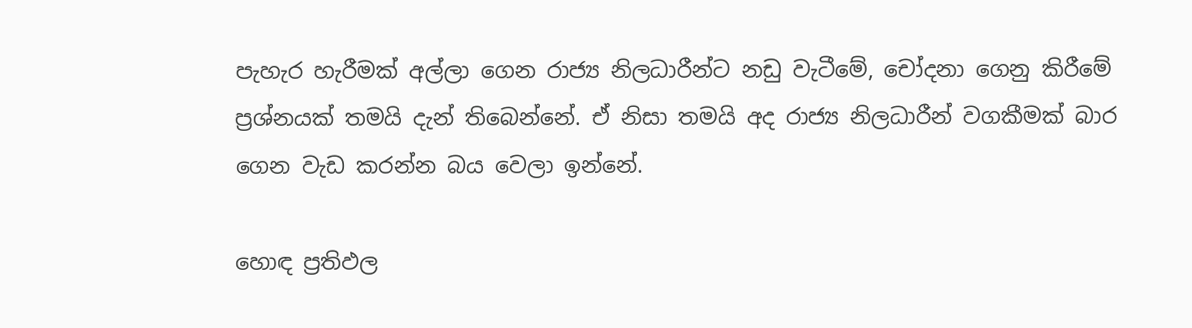පැහැර හැරීමක් අල්ලා ගෙන රාජ්‍ය නිලධාරීන්ට නඩු වැටීමේ, චෝදනා ගෙනු කිරීමේ ප්‍රශ්නයක් තමයි දැන් තිබෙන්නේ. ඒ නිසා තමයි අද රාජ්‍ය නිලධාරීන් වගකීමක් බාර ගෙන වැඩ කරන්න බය වෙලා ඉන්නේ.

හොඳ ප්‍රතිඵල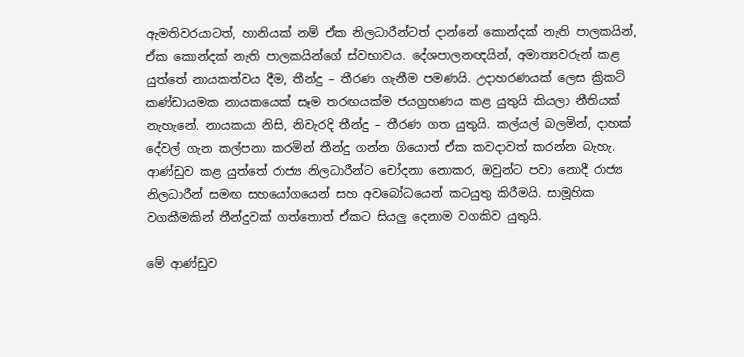ඇමතිවරයාටත්, හානියක් නම් ඒක නිලධාරීන්ටත් දාන්නේ කොන්දක් නැති පාලකයින්, ඒක කොන්දක් නැති පාලකයින්ගේ ස්වභාවය. දේශපාලනඥයින්, අමාත්‍යවරුන් කළ යුත්තේ නායකත්වය දීම, තීන්දු – තීරණ ගැනීම පමණයි. උදාහරණයක් ලෙස ක්‍රිකට් කණ්ඩායමක නායකයෙක් සෑම තරඟයක්ම ජයග්‍රහණය කළ යුතුයි කියලා නීතියක් නැහැනේ. නායකයා නිසි, නිවැරදි තීන්දු – තීරණ ගත යුතුයි. කල්යල් බලමින්, දාහක් දේවල් ගැන කල්පනා කරමින් තීන්දු ගන්න ගියොත් ඒක කවදාවත් කරන්න බැහැ. ආණ්ඩුව කළ යුත්තේ රාජ්‍ය නිලධාරීන්ට චෝදනා නොකර, ඔවුන්ට පවා නොදී රාජ්‍ය නිලධාරීන් සමඟ සහයෝගයෙන් සහ අවබෝධයෙන් කටයුතු කිරීමයි. සාමූහික වගකීමකින් තීන්දුවක් ගත්තොත් ඒකට සියලු දෙනාම වගකිව යුතුයි.

මේ ආණ්ඩුව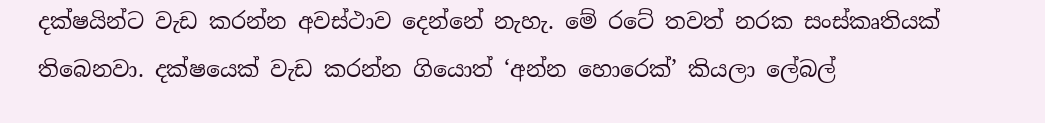දක්ෂයින්ට වැඩ කරන්න අවස්ථාව දෙන්නේ නැහැ. මේ රටේ තවත් නරක සංස්කෘතියක් තිබෙනවා. දක්ෂයෙක් වැඩ කරන්න ගියොත් ‘අන්න හොරෙක්’ කියලා ලේබල්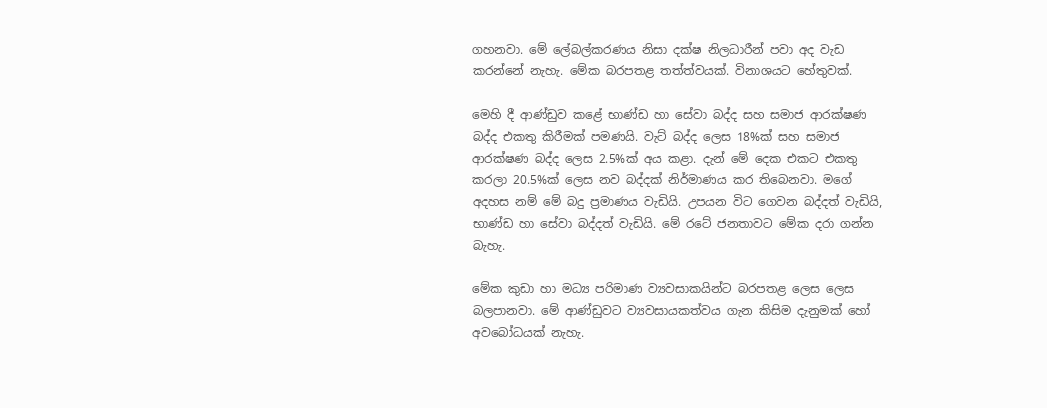ගහනවා. මේ ලේබල්කරණය නිසා දක්ෂ නිලධාරීන් පවා අද වැඩ කරන්නේ නැහැ. මේක බරපතළ තත්ත්වයක්. විනාශයට හේතුවක්.

මෙහි දී ආණ්ඩුව කළේ භාණ්ඩ හා සේවා බද්ද සහ සමාජ ආරක්ෂණ බද්ද එකතු කිරීමක් පමණයි. වැට් බද්ද ලෙස 18%ක් සහ සමාජ ආරක්ෂණ බද්ද ලෙස 2.5%ක් අය කළා. දැන් මේ දෙක එකට එකතු කරලා 20.5%ක් ලෙස නව බද්දක් නිර්මාණය කර තිබෙනවා. මගේ අදහස නම් මේ බදු ප්‍රමාණය වැඩියි. උපයන විට ගෙවන බද්දත් වැඩියි, භාණ්ඩ හා සේවා බද්දත් වැඩියි. මේ රටේ ජනතාවට මේක දරා ගන්න බැහැ.

මේක කුඩා හා මධ්‍ය පරිමාණ ව්‍යවසාකයින්ට බරපතළ ලෙස ලෙස බලපානවා. මේ ආණ්ඩුවට ව්‍යවසායකත්වය ගැන කිසිම දැනුමක් හෝ අවබෝධයක් නැහැ.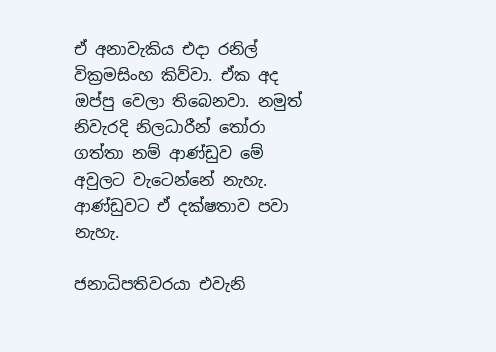ඒ අනාවැකිය එදා රනිල් වික්‍රමසිංහ කිව්වා. ඒක අද ඔප්පු වෙලා තිබෙනවා. නමුත් නිවැරදි නිලධාරීන් තෝරා ගත්තා නම් ආණ්ඩුව මේ අවුලට වැටෙන්නේ නැහැ. ආණ්ඩුවට ඒ දක්ෂතාව පවා නැහැ.

ජනාධිපතිවරයා එවැනි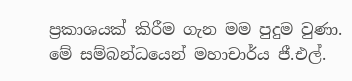ප්‍රකාශයක් කිරීම ගැන මම පුදුම වුණා. මේ සම්බන්ධයෙන් මහාචාර්ය ජී.එල්.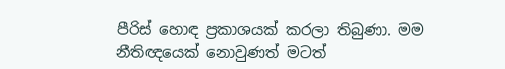පීරිස් හොඳ ප්‍රකාශයක් කරලා තිබුණා. මම නීතිඥයෙක් නොවුණත් මටත්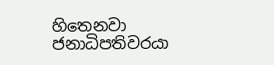හිතෙනවා ජනාධිපතිවරයා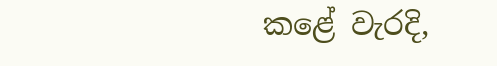කළේ වැරදි,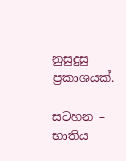නුසුදුසු ප්‍රකාශයක්.

සටහන – භාතිය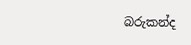බරුකන්ද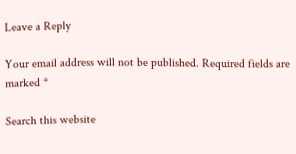Leave a Reply

Your email address will not be published. Required fields are marked *

Search this website